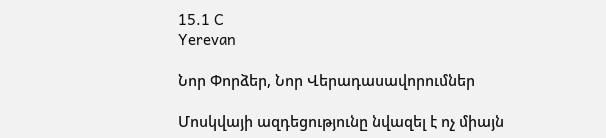15.1 C
Yerevan

Նոր Փորձեր, Նոր Վերադասավորումներ

Մոսկվայի ազդեցությունը նվազել է ոչ միայն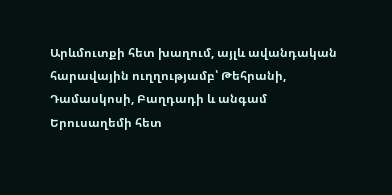Արևմուտքի հետ խաղում, այլև ավանդական հարավային ուղղությամբ՝ Թեհրանի, Դամասկոսի, Բաղդադի և անգամ Երուսաղեմի հետ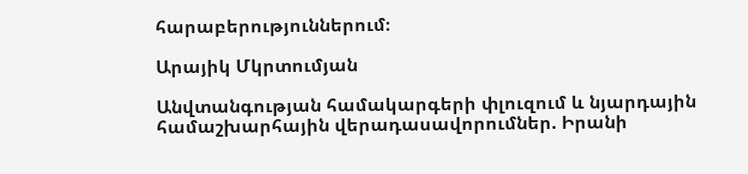հարաբերություններում։

Արայիկ Մկրտումյան

Անվտանգության համակարգերի փլուզում և նյարդային համաշխարհային վերադասավորումներ. Իրանի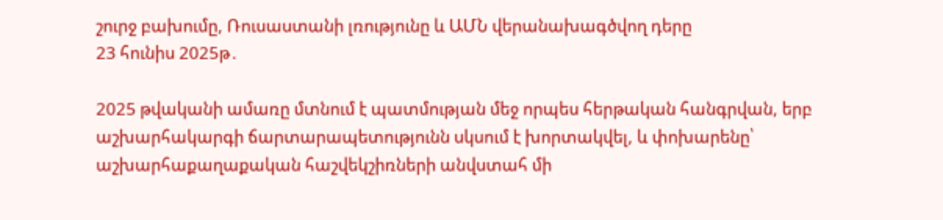շուրջ բախումը, Ռուսաստանի լռությունը և ԱՄՆ վերանախագծվող դերը
23 հունիս 2025թ․

2025 թվականի ամառը մտնում է պատմության մեջ որպես հերթական հանգրվան, երբ աշխարհակարգի ճարտարապետությունն սկսում է խորտակվել, և փոխարենը՝ աշխարհաքաղաքական հաշվեկշիռների անվստահ մի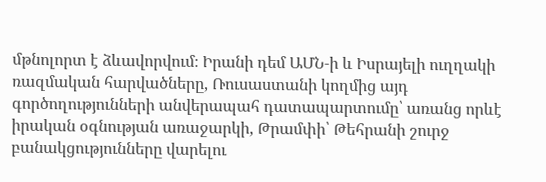մթնոլորտ է ձևավորվում։ Իրանի դեմ ԱՄՆ‑ի և Իսրայելի ուղղակի ռազմական հարվածները, Ռուսաստանի կողմից այդ գործողությունների անվերապահ դատապարտումը՝ առանց որևէ իրական օգնության առաջարկի, Թրամփի՝ Թեհրանի շուրջ բանակցությունները վարելու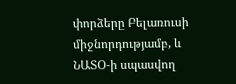փորձերը Բելառուսի միջնորդությամբ, և ՆԱՏՕ‑ի սպասվող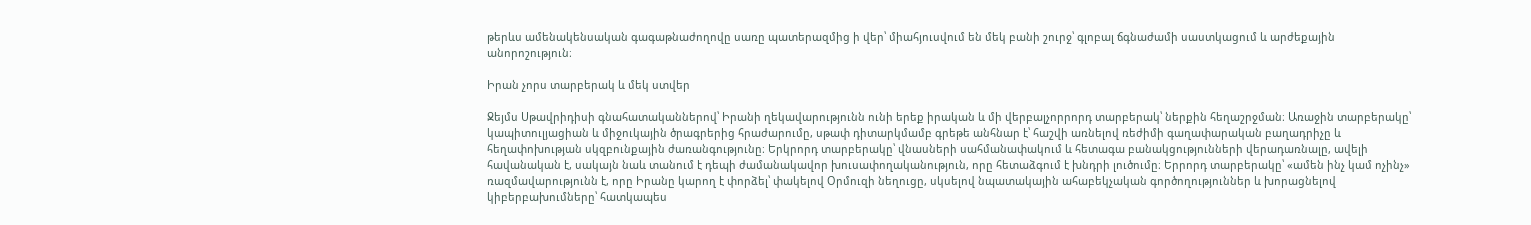թերևս ամենակենսական գագաթնաժողովը սառը պատերազմից ի վեր՝ միահյուսվում են մեկ բանի շուրջ՝ գլոբալ ճգնաժամի սաստկացում և արժեքային անորոշություն։

Իրան չորս տարբերակ և մեկ ստվեր

Ջեյմս Սթավրիդիսի գնահատականներով՝ Իրանի ղեկավարությունն ունի երեք իրական և մի վերբալչորրորդ տարբերակ՝ ներքին հեղաշրջման։ Առաջին տարբերակը՝ կապիտուլյացիան և միջուկային ծրագրերից հրաժարումը, սթափ դիտարկմամբ գրեթե անհնար է՝ հաշվի առնելով ռեժիմի գաղափարական բաղադրիչը և հեղափոխության սկզբունքային ժառանգությունը։ Երկրորդ տարբերակը՝ վնասների սահմանափակում և հետագա բանակցությունների վերադառնալը, ավելի հավանական է, սակայն նաև տանում է դեպի ժամանակավոր խուսափողականություն, որը հետաձգում է խնդրի լուծումը։ Երրորդ տարբերակը՝ «ամեն ինչ կամ ոչինչ» ռազմավարությունն է, որը Իրանը կարող է փորձել՝ փակելով Օրմուզի նեղուցը, սկսելով նպատակային ահաբեկչական գործողություններ և խորացնելով կիբերբախումները՝ հատկապես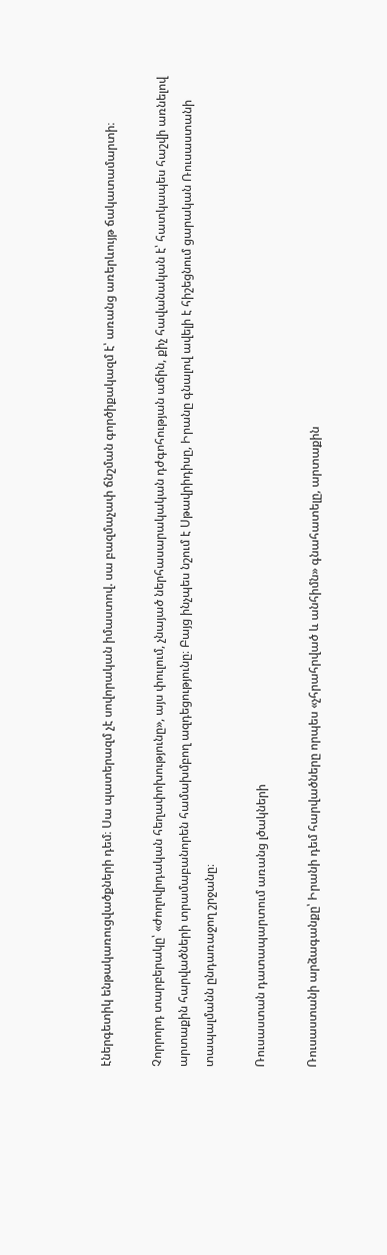էներգետիկ ենթակառուցվածքների դեմ։ Սա պատերազմ չէ սովորական իմաստով. սա բազմաչափ ճնշման գործիքակազմ է՝ առանց առերևույթ ճակատամարտի։

Չորրորդ տարբերակը՝ «ժողովրդական հեղափոխությունը», այս փուլում, չնայած ներհասարակական դժգոհության աճին, քիչ հավանական է՝ հատկապես հաշվի առնելով արտաքին հարվածների տրամաբանորեն համախմբող ազդեցությունը։ Բայց ինչպես նշում է Սթավրիդիսը, Իրանը գնալով ավելի է հիշեցնում ցարական Ռուսաստանի տապալմանն ընդառաջող շրջանը։

Ռուսաստան դատապարտում առանց լծակների

Ռուսաստանի արձագանքը՝ Իրանի դեմ հարվածները որպես «չհրահրված և անհիմն» գնահատելը, արտաքին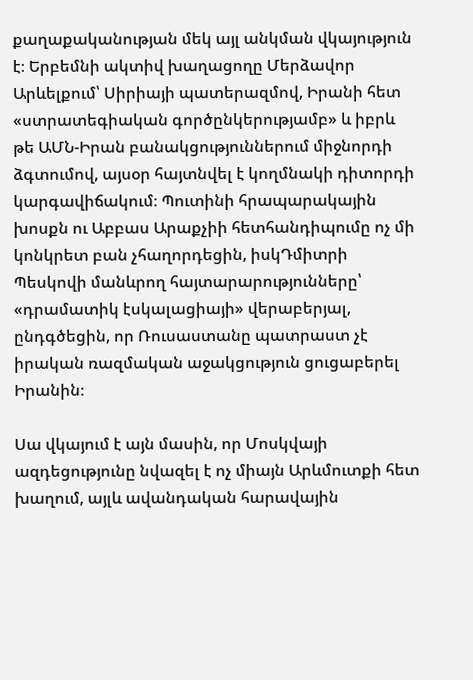քաղաքականության մեկ այլ անկման վկայություն է։ Երբեմնի ակտիվ խաղացողը Մերձավոր Արևելքում՝ Սիրիայի պատերազմով, Իրանի հետ «ստրատեգիական գործընկերությամբ» և իբրև թե ԱՄՆ-Իրան բանակցություններում միջնորդի ձգտումով, այսօր հայտնվել է կողմնակի դիտորդի կարգավիճակում։ Պուտինի հրապարակային խոսքն ու Աբբաս Արաքչիի հետհանդիպումը ոչ մի կոնկրետ բան չհաղորդեցին, իսկԴմիտրի Պեսկովի մանևրող հայտարարությունները՝ «դրամատիկ էսկալացիայի» վերաբերյալ, ընդգծեցին, որ Ռուսաստանը պատրաստ չէ իրական ռազմական աջակցություն ցուցաբերել Իրանին։

Սա վկայում է այն մասին, որ Մոսկվայի ազդեցությունը նվազել է ոչ միայն Արևմուտքի հետ խաղում, այլև ավանդական հարավային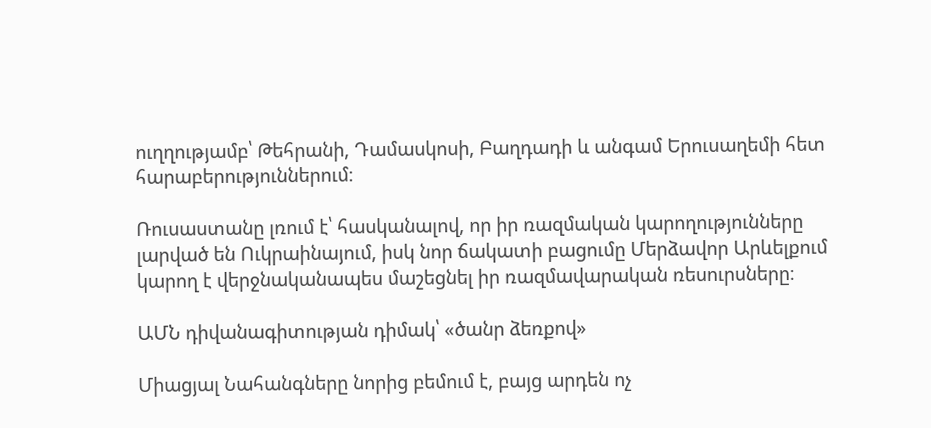ուղղությամբ՝ Թեհրանի, Դամասկոսի, Բաղդադի և անգամ Երուսաղեմի հետ հարաբերություններում։

Ռուսաստանը լռում է՝ հասկանալով, որ իր ռազմական կարողությունները լարված են Ուկրաինայում, իսկ նոր ճակատի բացումը Մերձավոր Արևելքում կարող է վերջնականապես մաշեցնել իր ռազմավարական ռեսուրսները։

ԱՄՆ դիվանագիտության դիմակ՝ «ծանր ձեռքով»

Միացյալ Նահանգները նորից բեմում է, բայց արդեն ոչ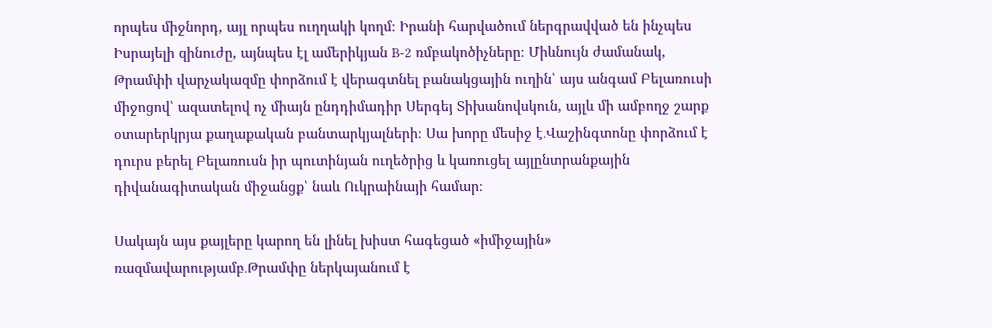որպես միջնորդ, այլ որպես ուղղակի կողմ։ Իրանի հարվածում ներգրավված են ինչպես Իսրայելի զինուժը, այնպես էլ ամերիկյան B‑2 ռմբակոծիչները։ Միևնույն ժամանակ, Թրամփի վարչակազմը փորձում է վերագտնել բանակցային ուղին՝ այս անգամ Բելառուսի միջոցով՝ ազատելով ոչ միայն ընդդիմադիր Սերգեյ Տիխանովսկուն, այլև մի ամբողջ շարք օտարերկրյա քաղաքական բանտարկյալների։ Սա խորը մեսիջ է․Վաշինգտոնը փորձում է դուրս բերել Բելառուսն իր պուտինյան ուղեծրից և կառուցել այլընտրանքային դիվանագիտական միջանցք՝ նաև Ուկրաինայի համար։

Սակայն այս քայլերը կարող են լինել խիստ հագեցած «իմիջային» ռազմավարությամբ․Թրամփը ներկայանում է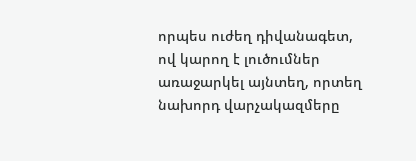որպես ուժեղ դիվանագետ, ով կարող է լուծումներ առաջարկել այնտեղ, որտեղ նախորդ վարչակազմերը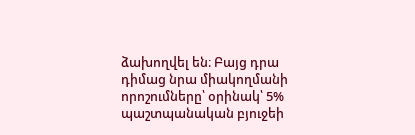ձախողվել են։ Բայց դրա դիմաց նրա միակողմանի որոշումները՝ օրինակ՝ 5% պաշտպանական բյուջեի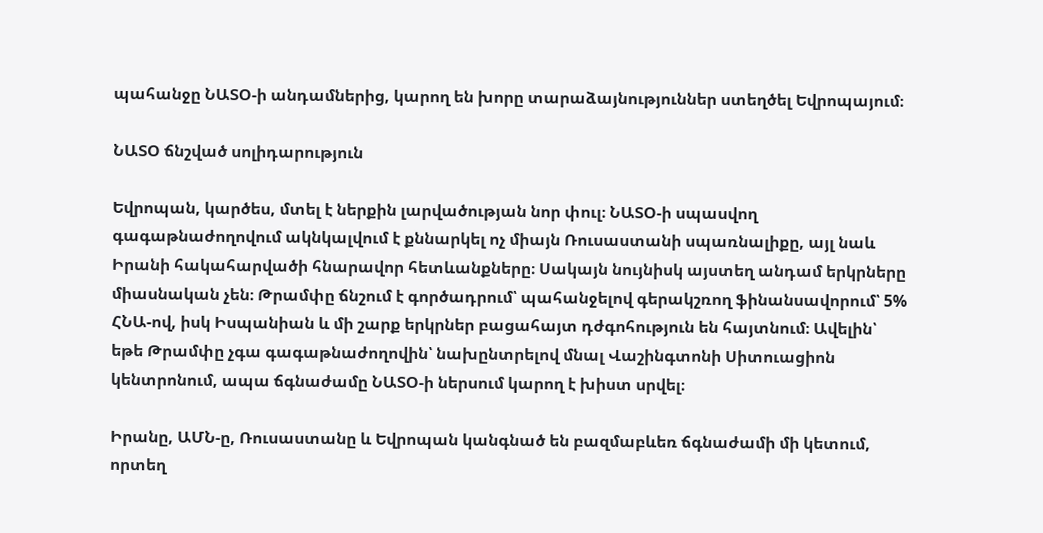պահանջը ՆԱՏՕ‑ի անդամներից, կարող են խորը տարաձայնություններ ստեղծել Եվրոպայում։

ՆԱՏՕ ճնշված սոլիդարություն

Եվրոպան, կարծես, մտել է ներքին լարվածության նոր փուլ։ ՆԱՏՕ‑ի սպասվող գագաթնաժողովում ակնկալվում է քննարկել ոչ միայն Ռուսաստանի սպառնալիքը, այլ նաև Իրանի հակահարվածի հնարավոր հետևանքները։ Սակայն նույնիսկ այստեղ անդամ երկրները միասնական չեն։ Թրամփը ճնշում է գործադրում՝ պահանջելով գերակշռող ֆինանսավորում՝ 5% ՀՆԱ-ով, իսկ Իսպանիան և մի շարք երկրներ բացահայտ դժգոհություն են հայտնում։ Ավելին՝ եթե Թրամփը չգա գագաթնաժողովին՝ նախընտրելով մնալ Վաշինգտոնի Սիտուացիոն կենտրոնում, ապա ճգնաժամը ՆԱՏՕ‑ի ներսում կարող է խիստ սրվել։

Իրանը, ԱՄՆ‑ը, Ռուսաստանը և Եվրոպան կանգնած են բազմաբևեռ ճգնաժամի մի կետում, որտեղ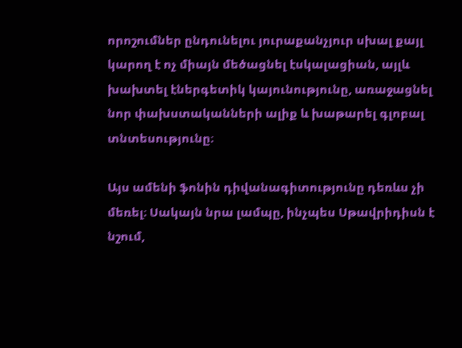որոշումներ ընդունելու յուրաքանչյուր սխալ քայլ կարող է ոչ միայն մեծացնել էսկալացիան, այլև խախտել էներգետիկ կայունությունը, առաջացնել նոր փախստականների ալիք և խաթարել գլոբալ տնտեսությունը։

Այս ամենի ֆոնին դիվանագիտությունը դեռևս չի մեռել։ Սակայն նրա լամպը, ինչպես Սթավրիդիսն է նշում,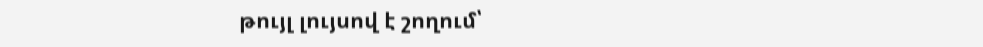թույլ լույսով է շողում՝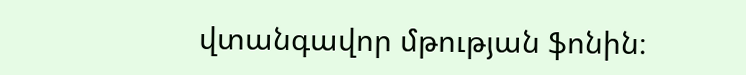վտանգավոր մթության ֆոնին։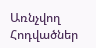Առնչվող Հոդվածներ